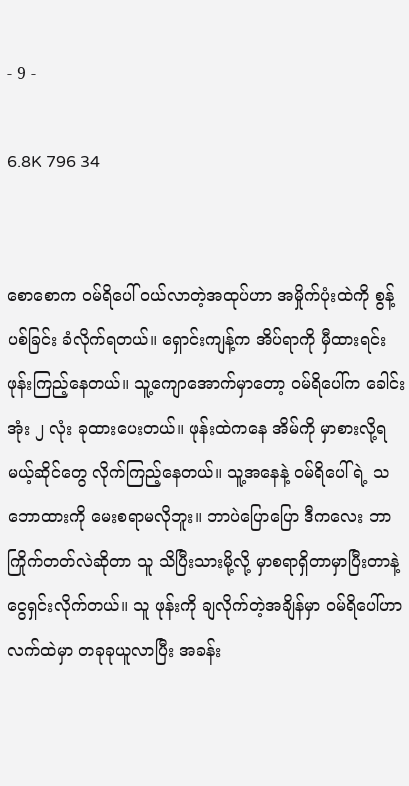- 9 -

6.8K 796 34


စောစောက ဝမ်ရိပေါ် ဝယ်လာတဲ့အထုပ်ဟာ အမှိုက်ပုံးထဲကို စွန့်ပစ်ခြင်း ခံလိုက်ရတယ်။ ရှောင်းကျန့်က အိပ်ရာကို မှီထားရင်း ဖုန်းကြည့်နေတယ်။ သူ့ကျောအောက်မှာတော့ ဝမ်ရိပေါ်က ခေါင်းအုံး ၂ လုံး ခုထားပေးတယ်။ ဖုန်းထဲကနေ အိမ်ကို မှာစားလို့ရမယ့်ဆိုင်တွေ လိုက်ကြည့်နေတယ်။ သူ့အနေနဲ့ ဝမ်ရိပေါ်ရဲ့ သဘောထားကို မေးစရာမလိုဘူး။ ဘာပဲပြောပြော ဒီကလေး ဘာကြိုက်တတ်လဲဆိုတာ သူ သိပြီးသားမို့လို့ မှာစရာရှိတာမှာပြီးတာနဲ့ ငွေရှင်းလိုက်တယ်။ သူ ဖုန်းကို ချလိုက်တဲ့အချိန်မှာ ဝမ်ရိပေါ်ဟာ လက်ထဲမှာ တခုခုယူလာပြီး အခန်း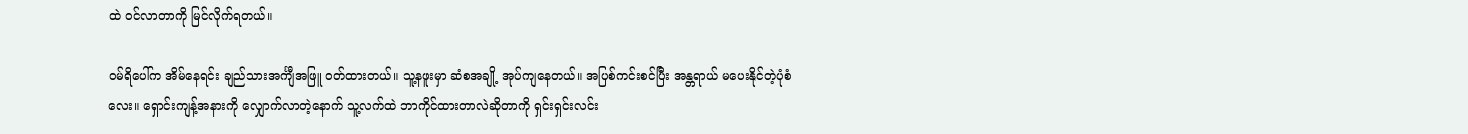ထဲ ဝင်လာတာကို မြင်လိုက်ရတယ်။

ဝမ်ရိပေါ်က အိမ်နေရင်း ချည်သားအင်္ကျီအဖြူ ဝတ်ထားတယ်။ သူ့နဖူးမှာ ဆံစအချို့ အုပ်ကျနေတယ်။ အပြစ်ကင်းစင်ပြီး အန္တရာယ် မပေးနိုင်တဲ့ပုံစံလေး။ ရှောင်းကျန့်အနားကို လျှောက်လာတဲ့နောက် သူ့လက်ထဲ ဘာကိုင်ထားတာလဲဆိုတာကို ရှင်းရှင်းလင်း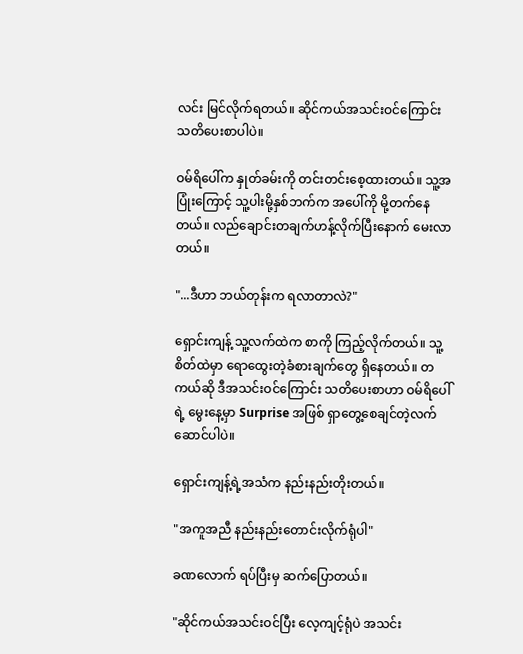လင်း မြင်လိုက်ရတယ်။ ဆိုင်ကယ်အသင်းဝင်ကြောင်း သတိပေးစာပါပဲ။

ဝမ်ရိပေါ်က နှုတ်ခမ်းကို တင်းတင်းစေ့ထားတယ်။ သူ့အပြုံးကြောင့် သူ့ပါးမို့နှစ်ဘက်က အပေါ်ကို မို့တက်နေတယ်။ လည်ချောင်းတချက်ဟန့်လိုက်ပြီးနောက် မေးလာတယ်။

"...ဒီဟာ ဘယ်တုန်းက ရလာတာလဲ?"

ရှောင်းကျန့် သူ့လက်ထဲက စာကို ကြည့်လိုက်တယ်။ သူ့စိတ်ထဲမှာ ရောထွေးတဲ့ခံစားချက်တွေ ရှိနေတယ်။ တကယ်ဆို ဒီအသင်းဝင်ကြောင်း သတိပေးစာဟာ ဝမ်ရိပေါ်ရဲ့ မွေးနေ့မှာ Surprise အဖြစ် ရှာတွေ့စေချင်တဲ့လက်ဆောင်ပါပဲ။

ရှောင်းကျန့်ရဲ့အသံက နည်းနည်းတိုးတယ်။

"အကူအညီ နည်းနည်းတောင်းလိုက်ရုံပါ"

ခဏလောက် ရပ်ပြီးမှ ဆက်ပြောတယ်။

"ဆိုင်ကယ်အသင်းဝင်ပြီး လေ့ကျင့်ရုံပဲ အသင်း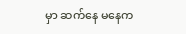မှာ ဆက်နေ မနေက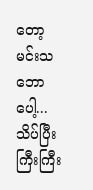တော့ မင်းသဘောပေါ့... သိပ်ပြီး ကြီးကြီး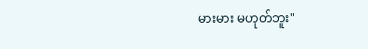မားမား မဟုတ်ဘူး"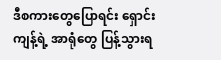ဒီစကားတွေပြောရင်း ရှောင်းကျန့်ရဲ့ အာရုံတွေ ပြန့်သွားရ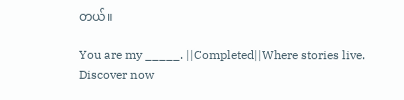တယ်။

You are my _____. ||Completed||Where stories live. Discover now